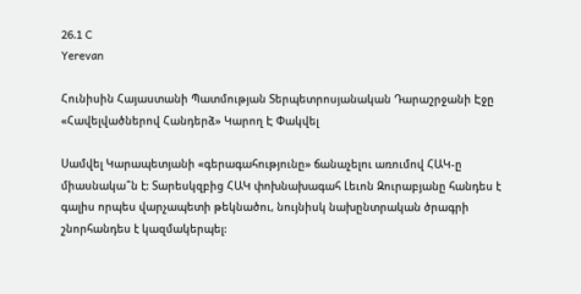26.1 C
Yerevan

Հունիսին Հայաստանի Պատմության Տերպետրոսյանական Դարաշրջանի Էջը «Հավելվածներով Հանդերձ» Կարող Է Փակվել

Սամվել Կարապետյանի «գերագահությունը» ճանաչելու առումով ՀԱԿ‑ը միասնակա՞ն է: Տարեսկզբից ՀԱԿ փոխնախագահ Լեւոն Զուրաբյանը հանդես է գալիս որպես վարչապետի թեկնածու, նույնիսկ նախընտրական ծրագրի շնորհանդես է կազմակերպել: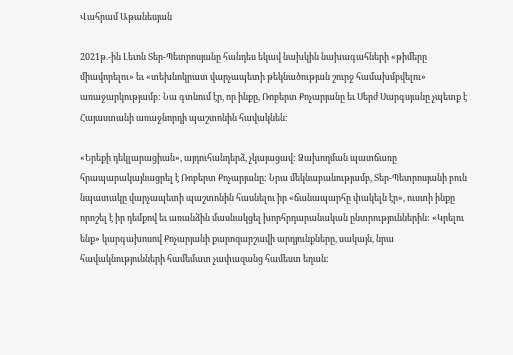Վահրամ Աթանեսյան

2021թ.-ին Լեւոն Տեր-Պետրոսյանը հանդես եկավ նախկին նախագահների «թիմերը միավորելու» եւ «տեխնոկրատ վարչապետի թեկնածության շուրջ համախմբվելու» առաջարկությամբ: Նա գտնում էր, որ ինքը, Ռոբերտ Քոչարյանը եւ Սերժ Սարգսյանը չպետք է Հայաստանի առաջնորդի պաշտոնին հավակնեն։

«Երեքի դեկլարացիան», այդուհանդերձ, չկայացավ: Ձախողման պատճառը հրապարակայնացրել է Ռոբերտ Քոչարյանը: Նրա մեկնաբանությամբ, Տեր-Պետրոսյանի բուն նպատակը վարչապետի պաշտոնին հասնելու իր «ճանապարհը փակելն էր», ուստի ինքը որոշել է իր դեմքով եւ առանձին մասնակցել խորհրդարանական ընտրություններին: «Կրելու ենք» կարգախոսով Քոչարյանի քարոզարշավի արդյունքները, սակայն, նրա հավակնությունների համեմատ չափազանց համեստ եղան: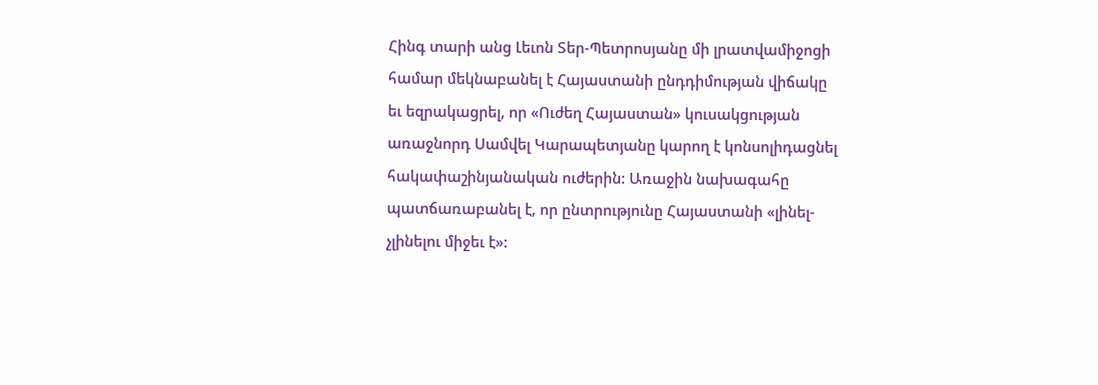Հինգ տարի անց Լեւոն Տեր-Պետրոսյանը մի լրատվամիջոցի համար մեկնաբանել է Հայաստանի ընդդիմության վիճակը եւ եզրակացրել, որ «Ուժեղ Հայաստան» կուսակցության առաջնորդ Սամվել Կարապետյանը կարող է կոնսոլիդացնել հակափաշինյանական ուժերին: Առաջին նախագահը պատճառաբանել է, որ ընտրությունը Հայաստանի «լինել-չլինելու միջեւ է»: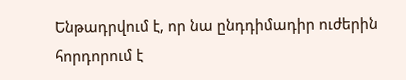Ենթադրվում է, որ նա ընդդիմադիր ուժերին հորդորում է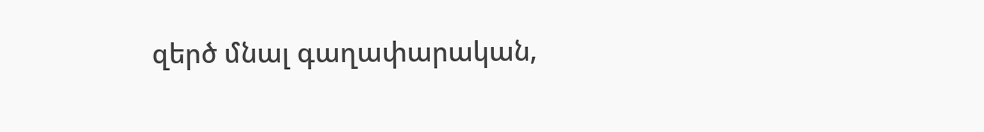զերծ մնալ գաղափարական,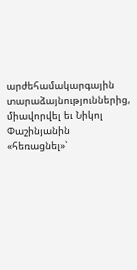արժեհամակարգային տարաձայնություններից, միավորվել եւ Նիկոլ Փաշինյանին «հեռացնել»՝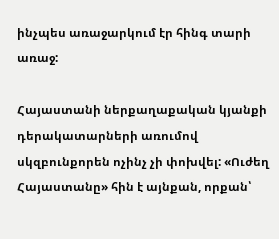ինչպես առաջարկում էր հինգ տարի առաջ:

Հայաստանի ներքաղաքական կյանքի դերակատարների առումով սկզբունքորեն ոչինչ չի փոխվել: «Ուժեղ Հայաստանը» հին է այնքան, որքան՝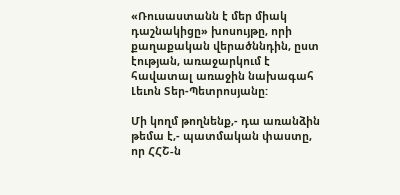«Ռուսաստանն է մեր միակ դաշնակիցը» խոսույթը, որի քաղաքական վերածննդին, ըստ էության, առաջարկում է հավատալ առաջին նախագահ Լեւոն Տեր-Պետրոսյանը:

Մի կողմ թողնենք,- դա առանձին թեմա է,- պատմական փաստը, որ ՀՀՇ‑ն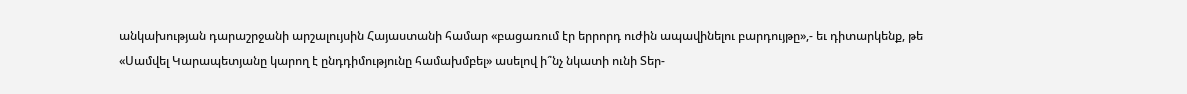անկախության դարաշրջանի արշալույսին Հայաստանի համար «բացառում էր երրորդ ուժին ապավինելու բարդույթը»,- եւ դիտարկենք, թե «Սամվել Կարապետյանը կարող է ընդդիմությունը համախմբել» ասելով ի՞նչ նկատի ունի Տեր-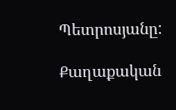Պետրոսյանը:

Քաղաքական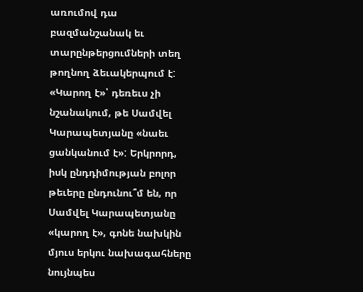առումով դա բազմանշանակ եւ տարընթերցումների տեղ թողնող ձեւակերպում է: «Կարող է»՝ դեռեւս չի նշանակում, թե Սամվել Կարապետյանը «նաեւ ցանկանում է»: Երկրորդ, իսկ ընդդիմության բոլոր թեւերը ընդունու՞մ են, որ Սամվել Կարապետյանը «կարող է», գոնե նախկին մյուս երկու նախագահները նույնպես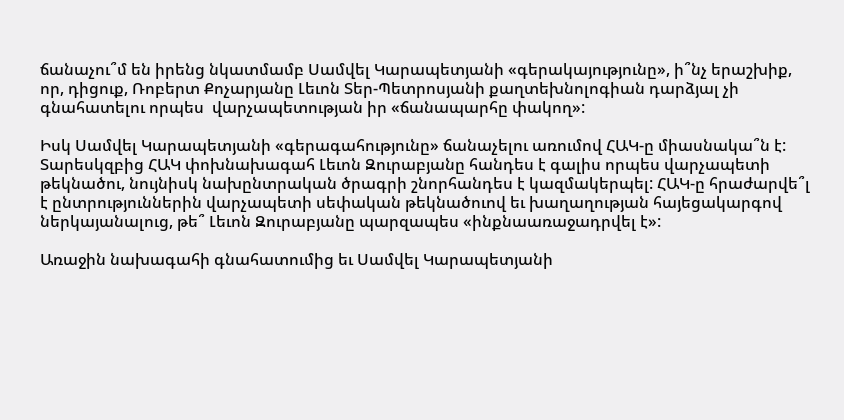ճանաչու՞մ են իրենց նկատմամբ Սամվել Կարապետյանի «գերակայությունը», ի՞նչ երաշխիք, որ, դիցուք, Ռոբերտ Քոչարյանը Լեւոն Տեր-Պետրոսյանի քաղտեխնոլոգիան դարձյալ չի գնահատելու որպես  վարչապետության իր «ճանապարհը փակող»:

Իսկ Սամվել Կարապետյանի «գերագահությունը» ճանաչելու առումով ՀԱԿ‑ը միասնակա՞ն է: Տարեսկզբից ՀԱԿ փոխնախագահ Լեւոն Զուրաբյանը հանդես է գալիս որպես վարչապետի թեկնածու, նույնիսկ նախընտրական ծրագրի շնորհանդես է կազմակերպել: ՀԱԿ‑ը հրաժարվե՞լ է ընտրություններին վարչապետի սեփական թեկնածուով եւ խաղաղության հայեցակարգով ներկայանալուց, թե՞ Լեւոն Զուրաբյանը պարզապես «ինքնաառաջադրվել է»:

Առաջին նախագահի գնահատումից եւ Սամվել Կարապետյանի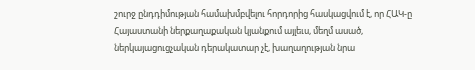շուրջ ընդդիմության համախմբվելու հորդորից հասկացվում է, որ ՀԱԿ‑ը Հայաստանի ներքաղաքական կյանքում այլեւս, մեղմ ասած, ներկայացուցչական դերակատար չէ, խաղաղության նրա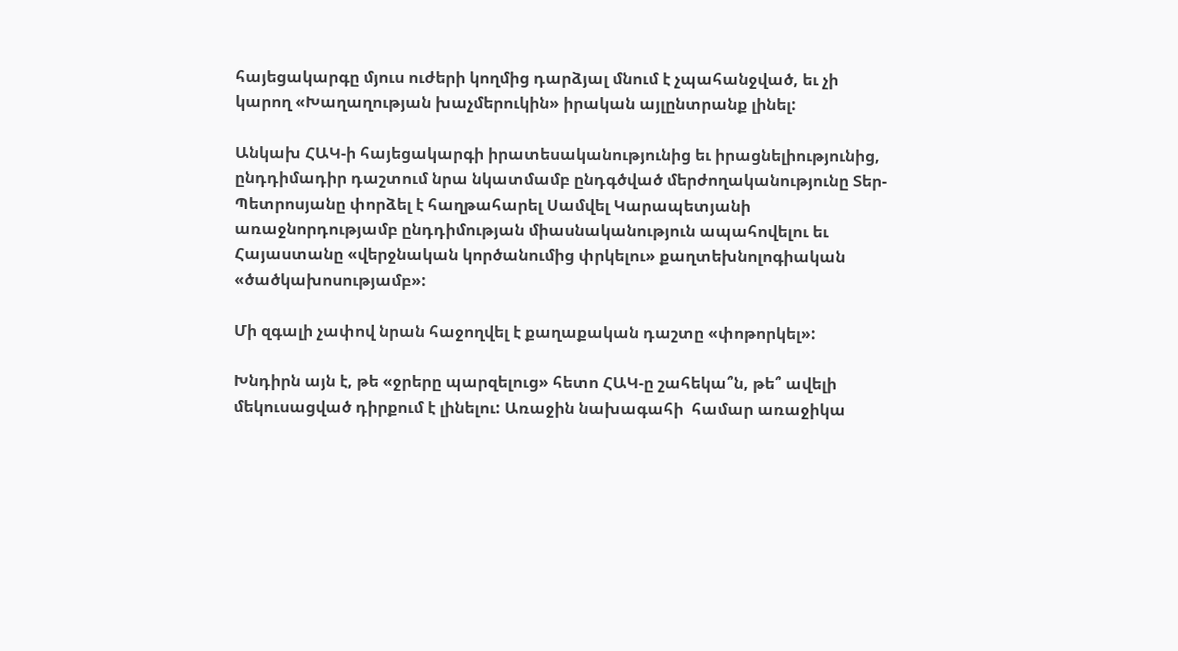հայեցակարգը մյուս ուժերի կողմից դարձյալ մնում է չպահանջված, եւ չի կարող «Խաղաղության խաչմերուկին» իրական այլընտրանք լինել:

Անկախ ՀԱԿ‑ի հայեցակարգի իրատեսականությունից եւ իրացնելիությունից, ընդդիմադիր դաշտում նրա նկատմամբ ընդգծված մերժողականությունը Տեր-Պետրոսյանը փորձել է հաղթահարել Սամվել Կարապետյանի առաջնորդությամբ ընդդիմության միասնականություն ապահովելու եւ Հայաստանը «վերջնական կործանումից փրկելու» քաղտեխնոլոգիական «ծածկախոսությամբ»:

Մի զգալի չափով նրան հաջողվել է քաղաքական դաշտը «փոթորկել»:

Խնդիրն այն է, թե «ջրերը պարզելուց» հետո ՀԱԿ‑ը շահեկա՞ն, թե՞ ավելի մեկուսացված դիրքում է լինելու: Առաջին նախագահի  համար առաջիկա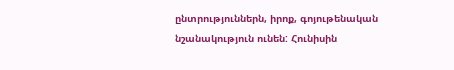ընտրություններն, իրոք, գոյութենական նշանակություն ունեն: Հունիսին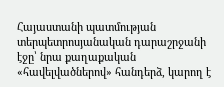Հայաստանի պատմության տերպետրոսյանական դարաշրջանի էջը՝ նրա քաղաքական «հավելվածներով» հանդերձ, կարող է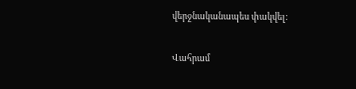վերջնականապես փակվել:

Վահրամ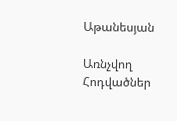Աթանեսյան

Առնչվող Հոդվածներ